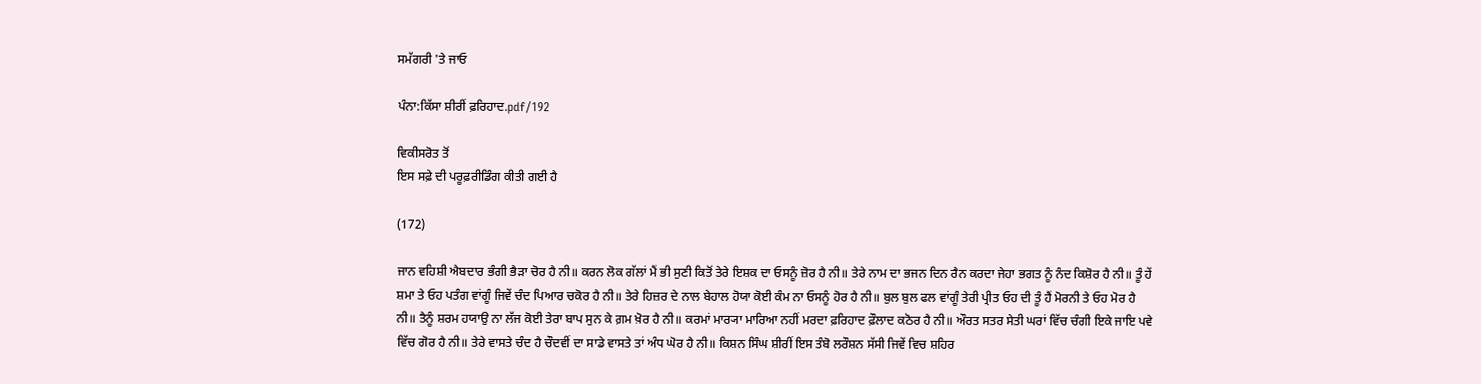ਸਮੱਗਰੀ 'ਤੇ ਜਾਓ

ਪੰਨਾ:ਕਿੱਸਾ ਸ਼ੀਰੀਂ ਫ਼ਰਿਹਾਦ.pdf/192

ਵਿਕੀਸਰੋਤ ਤੋਂ
ਇਸ ਸਫ਼ੇ ਦੀ ਪਰੂਫ਼ਰੀਡਿੰਗ ਕੀਤੀ ਗਈ ਹੈ

(172)

ਜਾਨ ਵਹਿਸ਼ੀ ਐਬਦਾਰ ਭੰਗੀ ਭੈੜਾ ਚੋਰ ਹੈ ਨੀ॥ ਕਰਨ ਲੋਕ ਗੱਲਾਂ ਮੈਂ ਭੀ ਸੁਣੀ ਕਿਤੋਂ ਤੇਰੇ ਇਸ਼ਕ ਦਾ ਓਸਨੂੰ ਜ਼ੋਰ ਹੈ ਨੀ॥ ਤੇਰੇ ਨਾਮ ਦਾ ਭਜਨ ਦਿਨ ਰੈਨ ਕਰਦਾ ਜੇਹਾ ਭਗਤ ਨੂੰ ਨੰਦ ਕਿਸ਼ੋਰ ਹੈ ਨੀ॥ ਤੂੰ ਹੇਂ ਸ਼ਮਾ ਤੇ ਓਹ ਪਤੰਗ ਵਾਂਗੂੰ ਜਿਵੇਂ ਚੰਦ ਪਿਆਰ ਚਕੋਰ ਹੈ ਨੀ॥ ਤੇਰੇ ਹਿਜ਼ਰ ਦੇ ਨਾਲ ਬੇਹਾਲ ਹੋਯਾ ਕੋਈ ਕੰਮ ਨਾ ਓਸਨੂੰ ਹੋਰ ਹੈ ਨੀ॥ ਬੁਲ ਬੁਲ ਫਲ ਵਾਂਗੂੰ ਤੇਰੀ ਪ੍ਰੀਤ ਓਹ ਦੀ ਤੂੰ ਹੈਂ ਮੋਰਨੀ ਤੇ ਓਹ ਮੋਰ ਹੈ ਨੀ॥ ਤੈਨੂੰ ਸ਼ਰਮ ਹਯਾਉ ਨਾ ਲੱਜ ਕੋਈ ਤੇਰਾ ਬਾਪ ਸੁਨ ਕੇ ਗ਼ਮ ਖ਼ੋਰ ਹੈ ਨੀ॥ ਕਰਮਾਂ ਮਾਰ੍ਯਾ ਮਾਰਿਆ ਨਹੀਂ ਮਰਦਾ ਫ਼ਰਿਹਾਦ ਫ਼ੌਲਾਦ ਕਠੋਰ ਹੈ ਨੀ॥ ਔਰਤ ਸਤਰ ਸੇਤੀ ਘਰਾਂ ਵਿੱਚ ਚੰਗੀ ਇਕੇ ਜਾਇ ਪਵੇ ਵਿੱਚ ਗੋਰ ਹੈ ਨੀ॥ ਤੇਰੇ ਵਾਸਤੇ ਚੰਦ ਹੈ ਚੌਦਵੀਂ ਦਾ ਸਾਡੇ ਵਾਸਤੇ ਤਾਂ ਅੰਧ ਘੋਰ ਹੈ ਨੀ॥ ਕਿਸ਼ਨ ਸਿੰਘ ਸ਼ੀਰੀਂ ਇਸ ਤੰਬੋ ਲਰੌਸ਼ਨ ਸੱਸੀ ਜਿਵੇਂ ਵਿਚ ਸ਼ਹਿਰ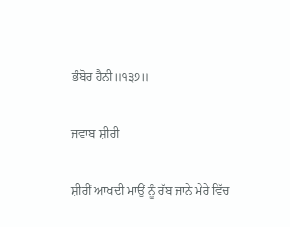ਭੰਬੋਰ ਹੈਨੀ॥੧੩੭॥

ਜਵਾਬ ਸ਼ੀਰੀ

ਸ਼ੀਰੀਂ ਆਖਦੀ ਮਾਉਂ ਨੂੰ ਰੱਬ ਜਾਨੇ ਮੇਰੇ ਵਿੱਚ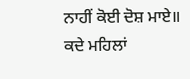ਨਾਹੀਂ ਕੋਈ ਦੋਸ਼ ਮਾਏ॥ ਕਦੇ ਮਹਿਲਾਂ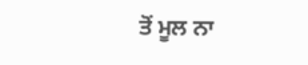ਤੋਂ ਮੂਲ ਨਾ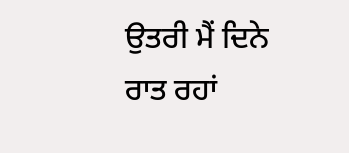ਉਤਰੀ ਮੈਂ ਦਿਨੇ ਰਾਤ ਰਹਾਂ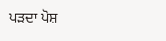ਪੜਦਾ ਪੋਸ਼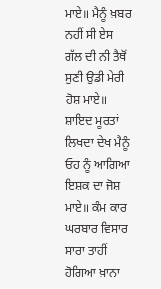ਮਾਏ॥ ਮੈਨੂੰ ਖ਼ਬਰ ਨਹੀਂ ਸੀ ਏਸ ਗੱਲ ਦੀ ਨੀ ਤੈਥੋਂ ਸੁਣੀ ਉਡੀ ਮੇਰੀ ਹੋਸ਼ ਮਾਏ॥ ਸ਼ਾਇਦ ਮੂਰਤਾਂ ਲਿਖਦਾ ਦੇਖ ਮੈਨੂੰ ਓਹ ਨੂੰ ਆਗਿਆ ਇਸ਼ਕ ਦਾ ਜੋਸ਼ ਮਾਏ॥ ਕੰਮ ਕਾਰ ਘਰਬਾਰ ਵਿਸਾਰ ਸਾਰਾ ਤਾਹੀਂ ਹੋਗਿਆ ਖ਼ਾਨਾ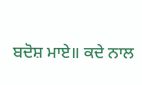ਬਦੋਸ਼ ਮਾਏ॥ ਕਦੇ ਨਾਲ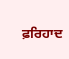ਫ਼ਰਿਹਾਦ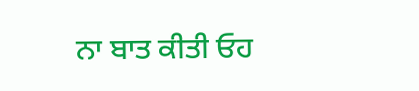ਨਾ ਬਾਤ ਕੀਤੀ ਓਹ